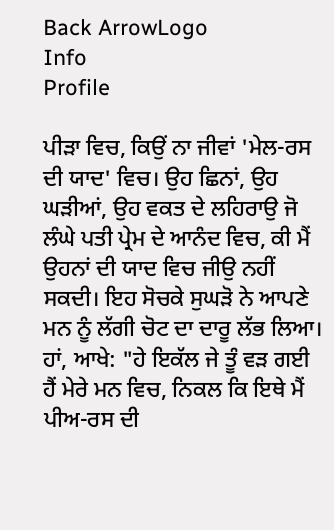Back ArrowLogo
Info
Profile

ਪੀੜਾ ਵਿਚ, ਕਿਉਂ ਨਾ ਜੀਵਾਂ 'ਮੇਲ-ਰਸ ਦੀ ਯਾਦ' ਵਿਚ। ਉਹ ਛਿਨਾਂ, ਉਹ ਘੜੀਆਂ, ਉਹ ਵਕਤ ਦੇ ਲਹਿਰਾਉ ਜੋ ਲੰਘੇ ਪਤੀ ਪ੍ਰੇਮ ਦੇ ਆਨੰਦ ਵਿਚ, ਕੀ ਮੈਂ ਉਹਨਾਂ ਦੀ ਯਾਦ ਵਿਚ ਜੀਉ ਨਹੀਂ ਸਕਦੀ। ਇਹ ਸੋਚਕੇ ਸੁਘੜੋ ਨੇ ਆਪਣੇ ਮਨ ਨੂੰ ਲੱਗੀ ਚੋਟ ਦਾ ਦਾਰੂ ਲੱਭ ਲਿਆ। ਹਾਂ, ਆਖੇ: "ਹੇ ਇਕੱਲ ਜੇ ਤੂੰ ਵੜ ਗਈ ਹੈਂ ਮੇਰੇ ਮਨ ਵਿਚ, ਨਿਕਲ ਕਿ ਇਥੇ ਮੈਂ ਪੀਅ-ਰਸ ਦੀ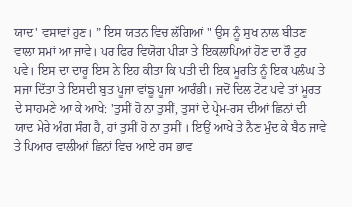ਯਾਦ' ਵਸਾਵਾਂ ਹੁਣ। ” ਇਸ ਯਤਨ ਵਿਚ ਲੱਗਿਆਂ " ਉਸ ਨੂੰ ਸੁਖ ਨਾਲ ਬੀਤਣ ਵਾਲਾ ਸਮਾਂ ਆ ਜਾਵੇ। ਪਰ ਫਿਰ ਵਿਯੋਗ ਪੀੜਾ ਤੇ ਇਕਲਾਪਿਆਂ ਹੋਣ ਦਾ ਰੌ ਟੁਰ ਪਵੇ। ਇਸ ਦਾ ਦਾਰੂ ਇਸ ਨੇ ਇਹ ਕੀਤਾ ਕਿ ਪਤੀ ਦੀ ਇਕ ਮੂਰਤਿ ਨੂੰ ਇਕ ਪਲੰਘ ਤੇ ਸਜਾ ਦਿੱਤਾ ਤੇ ਇਸਦੀ ਬੁਤ ਪੂਜਾ ਵਾਂਙੂ ਪੂਜਾ ਆਰੰਭੀ। ਜਦੋਂ ਦਿਲ ਟੋਟ ਪਵੇ ਤਾਂ ਮੂਰਤ ਦੇ ਸਾਹਮਣੇ ਆ ਕੇ ਆਖੇ: 'ਤੁਸੀਂ ਹੋ ਨਾ ਤੁਸੀਂ, ਤੁਸਾਂ ਦੇ ਪ੍ਰੇਮ-ਰਸ ਦੀਆਂ ਛਿਨਾਂ ਦੀ ਯਾਦ ਮੇਰੇ ਅੰਗ ਸੰਗ ਹੈ, ਹਾਂ ਤੁਸੀਂ ਹੋ ਨਾ ਤੁਸੀਂ । ਇਉਂ ਆਖੇ ਤੇ ਨੈਣ ਮੁੰਦ ਕੇ ਬੈਠ ਜਾਵੇ ਤੇ ਪਿਆਰ ਵਾਲੀਆਂ ਛਿਨਾਂ ਵਿਚ ਆਏ ਰਸ ਭਾਵ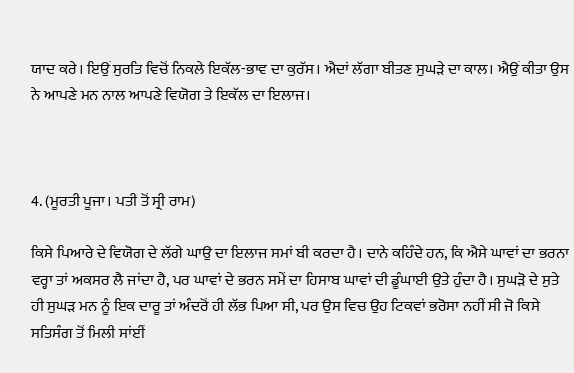ਯਾਦ ਕਰੇ। ਇਉਂ ਸੁਰਤਿ ਵਿਚੋਂ ਨਿਕਲੇ ਇਕੱਲ-ਭਾਵ ਦਾ ਕੁਰੱਸ। ਐਦਾਂ ਲੱਗਾ ਬੀਤਣ ਸੁਘੜੇ ਦਾ ਕਾਲ। ਐਉਂ ਕੀਤਾ ਉਸ ਨੇ ਆਪਣੇ ਮਨ ਨਾਲ ਆਪਣੇ ਵਿਯੋਗ ਤੇ ਇਕੱਲ ਦਾ ਇਲਾਜ।



4. (ਮੂਰਤੀ ਪੂਜਾ। ਪਤੀ ਤੋਂ ਸ੍ਰੀ ਰਾਮ)

ਕਿਸੇ ਪਿਆਰੇ ਦੇ ਵਿਯੋਗ ਦੇ ਲੱਗੇ ਘਾਉ ਦਾ ਇਲਾਜ ਸਮਾਂ ਬੀ ਕਰਦਾ ਹੈ। ਦਾਨੇ ਕਹਿੰਦੇ ਹਨ, ਕਿ ਐਸੇ ਘਾਵਾਂ ਦਾ ਭਰਨਾ ਵਰ੍ਹਾ ਤਾਂ ਅਕਸਰ ਲੈ ਜਾਂਦਾ ਹੈ, ਪਰ ਘਾਵਾਂ ਦੇ ਭਰਨ ਸਮੇਂ ਦਾ ਹਿਸਾਬ ਘਾਵਾਂ ਦੀ ਡੂੰਘਾਈ ਉਤੇ ਹੁੰਦਾ ਹੈ। ਸੁਘੜੋ ਦੇ ਸੁਤੇ ਹੀ ਸੁਘੜ ਮਨ ਨੂੰ ਇਕ ਦਾਰੂ ਤਾਂ ਅੰਦਰੋਂ ਹੀ ਲੱਭ ਪਿਆ ਸੀ, ਪਰ ਉਸ ਵਿਚ ਉਹ ਟਿਕਵਾਂ ਭਰੋਸਾ ਨਹੀਂ ਸੀ ਜੋ ਕਿਸੇ ਸਤਿਸੰਗ ਤੋਂ ਮਿਲੀ ਸਾਂਈਂ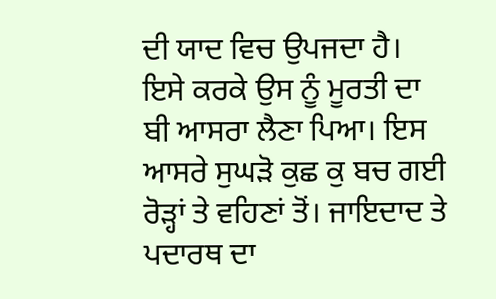ਦੀ ਯਾਦ ਵਿਚ ਉਪਜਦਾ ਹੈ। ਇਸੇ ਕਰਕੇ ਉਸ ਨੂੰ ਮੂਰਤੀ ਦਾ ਬੀ ਆਸਰਾ ਲੈਣਾ ਪਿਆ। ਇਸ ਆਸਰੇ ਸੁਘੜੋ ਕੁਛ ਕੁ ਬਚ ਗਈ ਰੋੜ੍ਹਾਂ ਤੇ ਵਹਿਣਾਂ ਤੋਂ। ਜਾਇਦਾਦ ਤੇ ਪਦਾਰਥ ਦਾ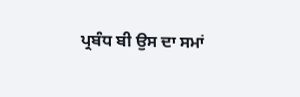ਪ੍ਰਬੰਧ ਬੀ ਉਸ ਦਾ ਸਮਾਂ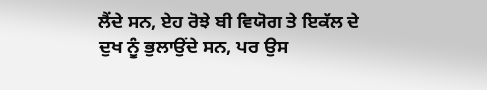ਲੈਂਦੇ ਸਨ, ਏਹ ਰੋਝੇ ਬੀ ਵਿਯੋਗ ਤੇ ਇਕੱਲ ਦੇ ਦੁਖ ਨੂੰ ਭੁਲਾਉਂਦੇ ਸਨ, ਪਰ ਉਸ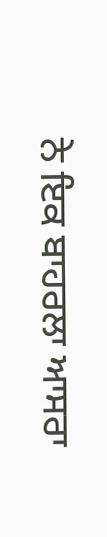ਨੇ ਇਕ ਬਾਹਰਲਾ ਆਸਰਾ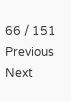66 / 151
Previous
Next